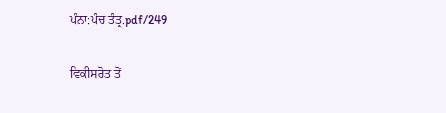ਪੰਨਾ:ਪੰਚ ਤੰਤ੍ਰ.pdf/249

ਵਿਕੀਸਰੋਤ ਤੋਂ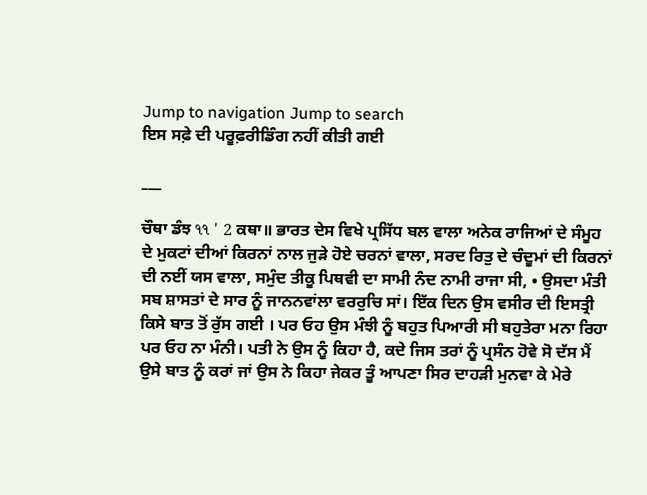Jump to navigation Jump to search
ਇਸ ਸਫ਼ੇ ਦੀ ਪਰੂਫ਼ਰੀਡਿੰਗ ਨਹੀਂ ਕੀਤੀ ਗਈ

___

ਚੌਥਾ ਡੰਝ ૧૧ ' 2 ਕਥਾ॥ ਭਾਰਤ ਦੇਸ ਵਿਖੇ ਪ੍ਰਸਿੱਧ ਬਲ ਵਾਲਾ ਅਨੇਕ ਰਾਜਿਆਂ ਦੇ ਸੰਮੂਹ ਦੇ ਮੁਕਟਾਂ ਦੀਆਂ ਕਿਰਨਾਂ ਨਾਲ ਜੁੜੇ ਹੋਏ ਚਰਨਾਂ ਵਾਲਾ, ਸਰਦ ਰਿਤੁ ਦੇ ਚੰਦੂਮਾਂ ਦੀ ਕਿਰਨਾਂ ਦੀ ਨਈਂ ਯਸ ਵਾਲਾ, ਸਮੁੰਦ ਤੀਕੂ ਪਿਥਵੀ ਦਾ ਸਾਮੀ ਨੰਦ ਨਾਮੀ ਰਾਜਾ ਸੀ, • ਉਸਦਾ ਮੰਤੀ ਸਬ ਸ਼ਾਸਤਾਂ ਦੇ ਸਾਰ ਨੂੰ ਜਾਨਨਵਾਂਲਾ ਵਰਰੁਚਿ ਸਾਂ। ਇੱਕ ਦਿਨ ਉਸ ਵਸੀਰ ਦੀ ਇਸਤ੍ਰੀ ਕਿਸੇ ਬਾਤ ਤੋਂ ਰੁੱਸ ਗਈ । ਪਰ ਓਹ ਉਸ ਮੰਝੀ ਨੂੰ ਬਹੁਤ ਪਿਆਰੀ ਸੀ ਬਹੁਤੇਰਾ ਮਨਾ ਰਿਹਾ ਪਰ ਓਹ ਨਾ ਮੰਨੀ। ਪਤੀ ਨੇ ਉਸ ਨੂੰ ਕਿਹਾ ਹੈ, ਕਦੇ ਜਿਸ ਤਰਾਂ ਨੂੰ ਪ੍ਰਸੰਨ ਹੋਵੇ ਸੋ ਦੱਸ ਮੈਂ ਉਸੇ ਬਾਤ ਨੂੰ ਕਰਾਂ ਜਾਂ ਉਸ ਨੇ ਕਿਹਾ ਜੇਕਰ ਤੂੰ ਆਪਣਾ ਸਿਰ ਦਾਹੜੀ ਮੁਨਵਾ ਕੇ ਮੇਰੇ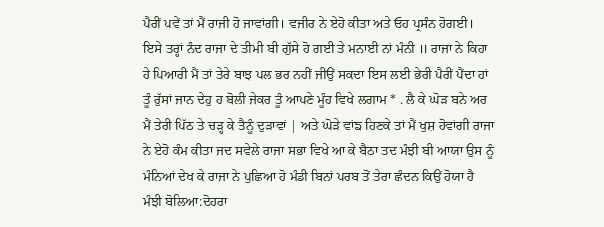ਪੈਰੀਂ ਪਵੇਂ ਤਾਂ ਮੈਂ ਰਾਜੀ ਹੋ ਜਾਵਾਂਗੀ। ਵਜੀਰ ਨੇ ਏਹੋ ਕੀਤਾ ਅਤੇ ਓਹ ਪ੍ਰਸੰਨ ਹੋਗਈ। ਇਸੇ ਤਰ੍ਹਾਂ ਨੰਦ ਰਾਜਾ ਦੇ ਤੀਮੀ ਬੀ ਗੁੱਸੇ ਹੋ ਗਈ ਤੇ ਮਨਾਈ ਨਾਂ ਮੰਨੀ ॥ ਰਾਜਾ ਨੇ ਕਿਹਾ ਹੇ ਪਿਆਰੀ ਮੈਂ ਤਾਂ ਤੇਰੇ ਬਾਝ ਪਲ ਭਰ ਨਹੀਂ ਜੀਉਂ ਸਕਦਾ ਇਸ ਲਈ ਭੇਰੀ ਪੈਰੀਂ ਪੈਂਦਾ ਹਾਂ ਤੂੰ ਰੁੱਸਾਂ ਜਾਨ ਦੇਹੁ ਹ ਬੋਲੀ ਜੇਕਰ ਤੂੰ ਆਪਣੇ ਮੂੰਹ ਵਿਖੇ ਲਗਾਮ * . ਲੈ ਕੇ ਘੋੜ ਬਨੇ ਅਰ ਮੈਂ ਤੇਰੀ ਪਿੱਠ ਤੇ ਚੜ੍ਹ ਕੇ ਤੈਨੂੰ ਦੁੜਾਵਾਂ | ਅਤੇ ਘੋੜੇ ਵਾਂਙ ਹਿਣਕੇ ਤਾਂ ਮੈਂ ਖੁਸ਼ ਹੋਵਾਂਗੀ ਰਾਜਾ ਨੇ ਏਹੋ ਕੰਮ ਕੀਤਾ ਜਦ ਸਵੇਲੇ ਰਾਜਾ ਸਭਾ ਵਿਖੇ ਆ ਕੇ ਬੈਠਾ ਤਦ ਮੰਝੀ ਬੀ ਆਯਾ ਉਸ ਨੂੰ ਮੰਨਿਆਂ ਦੇਖ ਕੇ ਰਾਜਾ ਨੇ ਪੁਛਿਆ ਹੋ ਮੰਡੀ ਬਿਨਾਂ ਪਰਬ ਤੋਂ ਤੇਰਾ ਛੰਦਨ ਕਿਉਂ ਹੋਯਾ ਹੈ ਮੰਝੀ ਬੋਲਿਆ:ਦੋਹਰਾ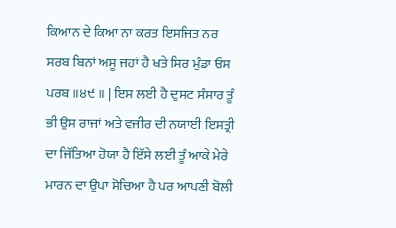ਕਿਆਨ ਦੇ ਕਿਆ ਨਾ ਕਰਤ ਇਸਜਿਤ ਨਰ ਸਰਬ ਬਿਨਾਂ ਅਸੂ ਜਹਾਂ ਹੈ ਖਤੇ ਸਿਰ ਮੁੰਡਾ ਓਸ ਪਰਬ ॥੪੯ ॥ | ਇਸ ਲਈ ਹੈ ਦੁਸਟ ਸੰਸਾਰ ਤੂੰ ਭੀ ਉਸ ਰਾਜਾਂ ਅਤੇ ਵਜੀਰ ਦੀ ਨਯਾਈ ਇਸਤ੍ਰੀ ਦਾ ਜਿੱਤਿਆ ਹੋਯਾ ਹੈ ਇੱਸੇ ਲਈ ਤੂੰ ਆਕੇ ਮੇਰੇ ਮਾਰਨ ਦਾ ਉਪਾ ਸੋਚਿਆ ਹੈ ਪਰ ਆਪਣੀ ਬੋਲੀ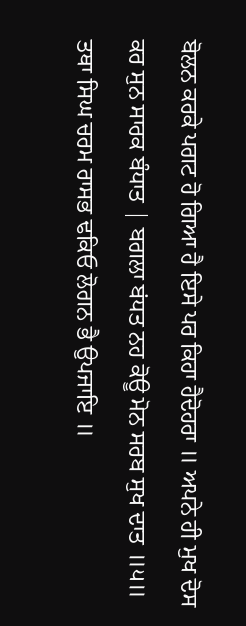ਬੋਲਨ ਕਰਕੇ ਪਗਟ ਹੋ ਗਿਆ ਹੈ ਇਸੇ ਪਰ ਕਿਹਾ ਹੈਦੋਹਰਾ ॥ ਅਪਨੇ ਹੀ ਮੁਖ ਦੋਸ ਕਰ ਸੁਨ ਸਾਰਕ ਬੰਧਾਤ | ਬਗਲਾ ਬਂਧਤ ਨਹ ਕੋਊ ਮੋਨ ਸਰਬ ਸੁਖ ਦਾਤ ॥੫॥ ਤਥਾ ਸਿਘ ਚਰਮ ਰਾਸਭ ਢਕਿਓ ਲੋਗਨ ਭੈ ਉਪਜਾਇ ॥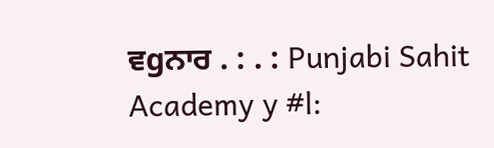ਵgਨਾਰ . : . : Punjabi Sahit Academy y #l: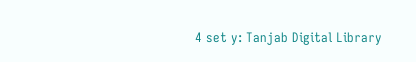4 set y: Tanjab Digital Library